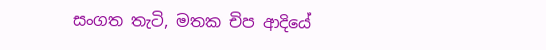සංගත තැටි, මතක චිප ආදියේ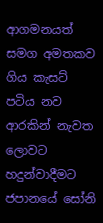ආගමනයත් සමග අමතකව ගිය කැසට් පටිය නව ආරකින් නැවත ලොවට හදුන්වාදීමට ජපානයේ සෝනි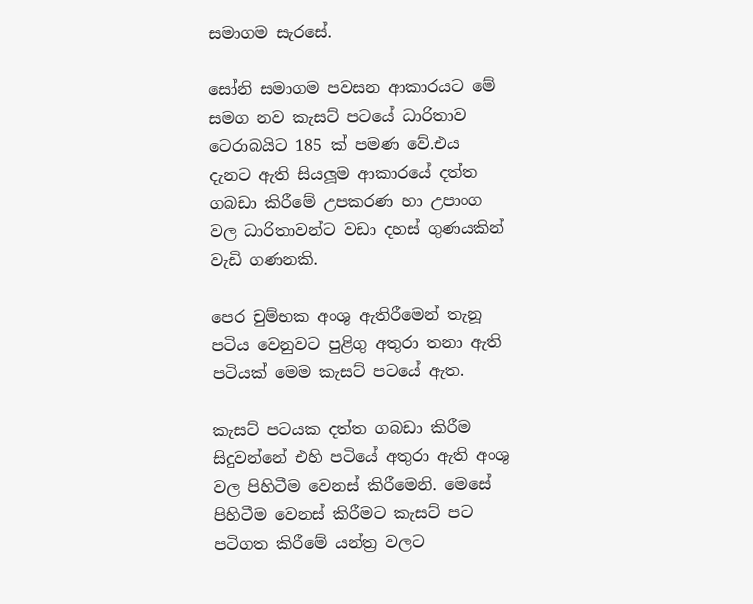සමාගම සැරසේ.

සෝනි සමාගම පවසන ආකාරයට මේ සමග නව කැසට් පටයේ ධාරිතාව ටෙරාබයිට 185 ක් පමණ වේ.එය දැනට ඇති සියලූම ආකාරයේ දත්ත ගබඩා කිරීමේ උපකරණ හා උපාංග වල ධාරිතාවන්ට වඩා දහස් ගුණයකින්  වැඩි ගණනකි.

පෙර චුම්භක අංශු ඇතිරීමෙන් තැනූ පටිය වෙනුවට පුළිගු අතුරා තනා ඇති පටියක් මෙම කැසට් පටයේ ඇත.

කැසට් පටයක දත්ත ගබඩා කිරීම සිදුවන්නේ එහි පටියේ අතුරා ඇති අංශු වල පිහිටීම වෙනස් කිරීමෙනි. මෙසේ පිහිටීම වෙනස් කිරීමට කැසට් පට පටිගත කිරීමේ යන්ත්‍ර වලට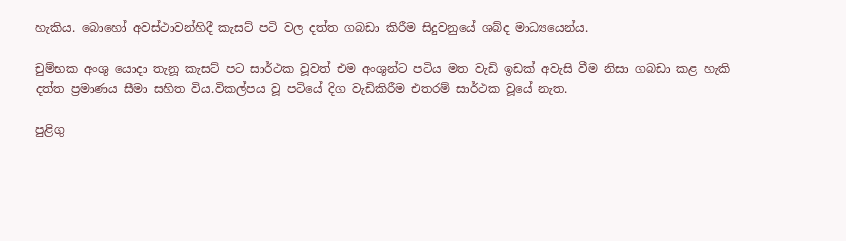හැකිය. බොහෝ අවස්ථාවන්හිදී කැසට් පටි වල දත්ත ගබඩා කිරීම සිදුවනුයේ ශබ්ද මාධ්‍යයෙන්ය.

චුම්භක අංශු යොදා තැනූ කැසට් පට සාර්ථක වූවත් එම අංශුන්ට පටිය මත වැඩි ඉඩක් අවැසි වීම නිසා ගබඩා කළ හැකි දත්ත ප්‍රමාණය සීමා සහිත විය.විකල්පය වූ පටියේ දිග වැඩිකිරීම එතරම් සාර්ථක වූයේ නැත.

පුළිගු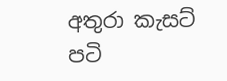අතුරා කැසට් පටි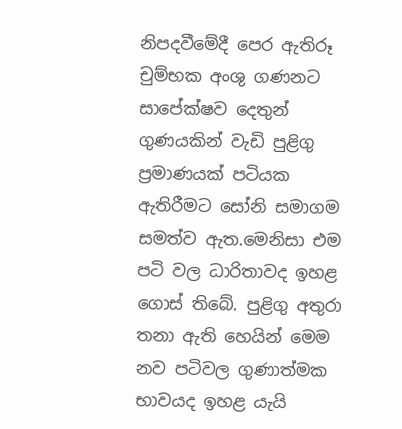නිපදවීමේදී පෙර ඇතිරූ චුම්භක අංශු ගණනට සාපේක්ෂව දෙතුන් ගුණයකින් වැඩි පුළිගු ප්‍රමාණයක් පටියක ඇතිරීමට සෝනි සමාගම සමත්ව ඇත.මෙනිසා එම පටි වල ධාරිතාවද ඉහළ ගොස් තිබේ. පුළිගු අතුරා තනා ඇති හෙයින් මෙම නව පටිවල ගුණාත්මක භාවයද ඉහළ යැයි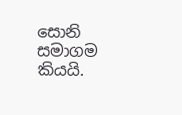සොනි සමාගම කියයි.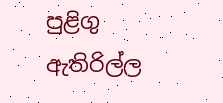පුළිගු ඇතිරිල්ල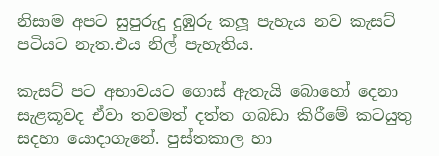නිසාම අපට සුපුරුදු දුඹුරු කලූ පැහැය නව කැසට් පටියට නැත.එය නිල් පැහැතිය.

කැසට් පට අභාවයට ගොස් ඇතැයි බොහෝ දෙනා සැළකූවද ඒවා තවමත් දත්ත ගබඩා කිරීමේ කටයුතු සදහා යොදාගැනේ. පුස්තකාල හා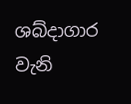ශබ්දාගාර වැනි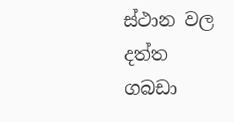ස්ථාන වල දත්ත ගබඩා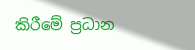කිරීමේ ප්‍රධාන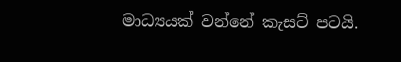මාධ්‍යයක් වන්නේ කැසට් පටයි.